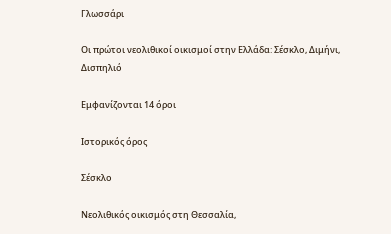Γλωσσάρι

Οι πρώτοι νεολιθικοί οικισμοί στην Ελλάδα: Σέσκλο, Διμήνι, Δισπηλιό

Εμφανίζονται 14 όροι

Ιστορικός όρος

Σέσκλο

Νεολιθικός οικισμός στη Θεσσαλία,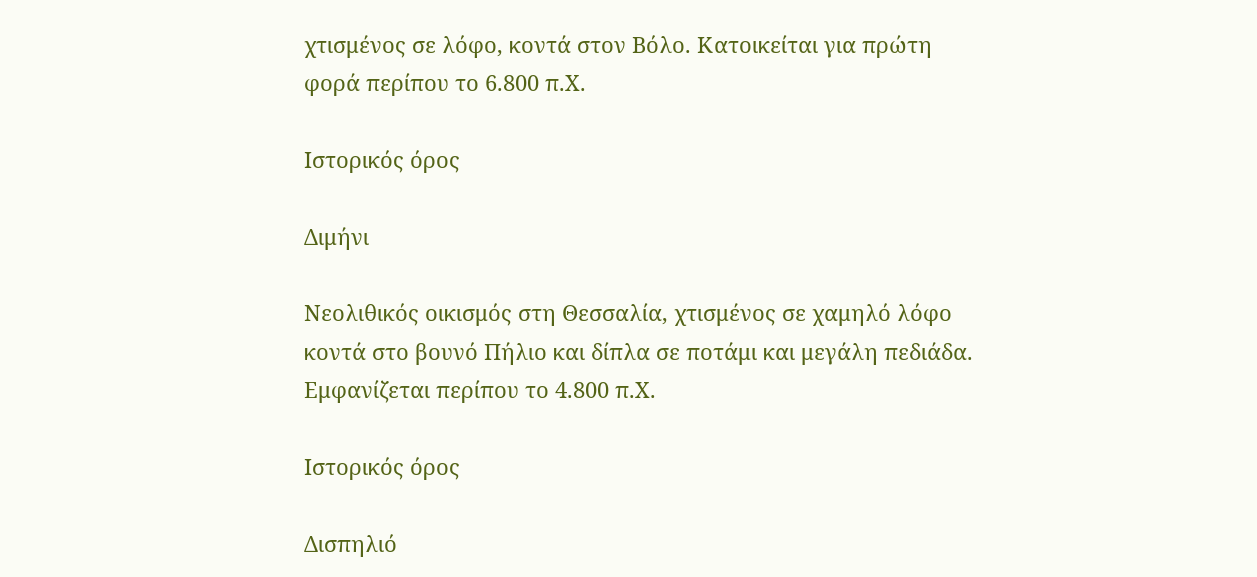χτισμένος σε λόφο, κοντά στον Βόλο. Κατοικείται για πρώτη φορά περίπου το 6.800 π.Χ.

Ιστορικός όρος

Διμήνι

Νεολιθικός οικισμός στη Θεσσαλία, χτισμένος σε χαμηλό λόφο κοντά στο βουνό Πήλιο και δίπλα σε ποτάμι και μεγάλη πεδιάδα. Εμφανίζεται περίπου το 4.800 π.Χ.

Ιστορικός όρος

Δισπηλιό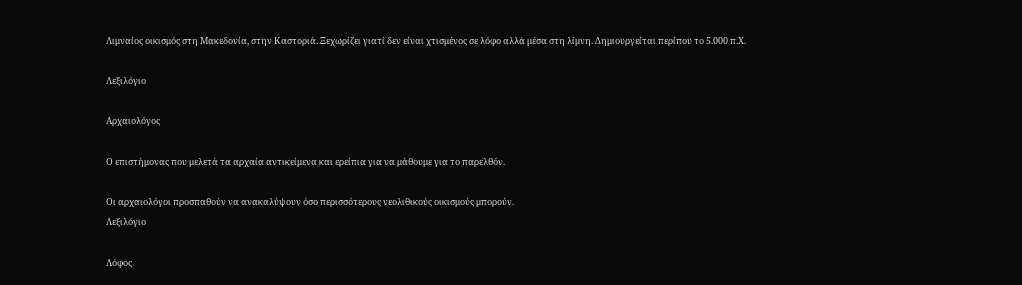Λιμναίος οικισμός στη Μακεδονία, στην Καστοριά. Ξεχωρίζει γιατί δεν είναι χτισμένος σε λόφο αλλά μέσα στη λίμνη. Δημιουργείται περίπου το 5.000 π.Χ.

Λεξιλόγιο

Αρχαιολόγος

Ο επιστήμονας που μελετά τα αρχαία αντικείμενα και ερείπια για να μάθουμε για το παρελθόν.

Οι αρχαιολόγοι προσπαθούν να ανακαλύψουν όσο περισσότερους νεολιθικούς οικισμούς μπορούν.
Λεξιλόγιο

Λόφος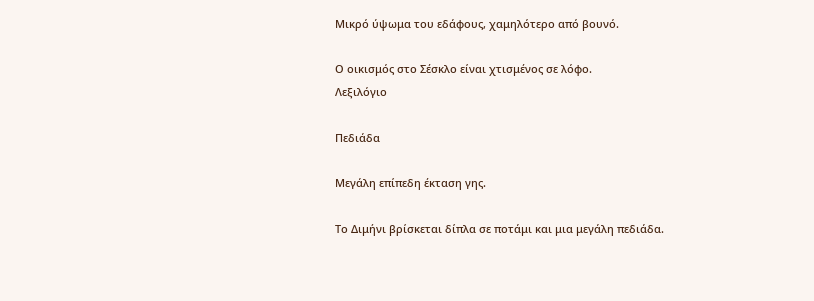Μικρό ύψωμα του εδάφους, χαμηλότερο από βουνό.

Ο οικισμός στο Σέσκλο είναι χτισμένος σε λόφο.
Λεξιλόγιο

Πεδιάδα

Μεγάλη επίπεδη έκταση γης.

Το Διμήνι βρίσκεται δίπλα σε ποτάμι και μια μεγάλη πεδιάδα.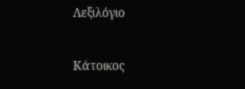Λεξιλόγιο

Κάτοικος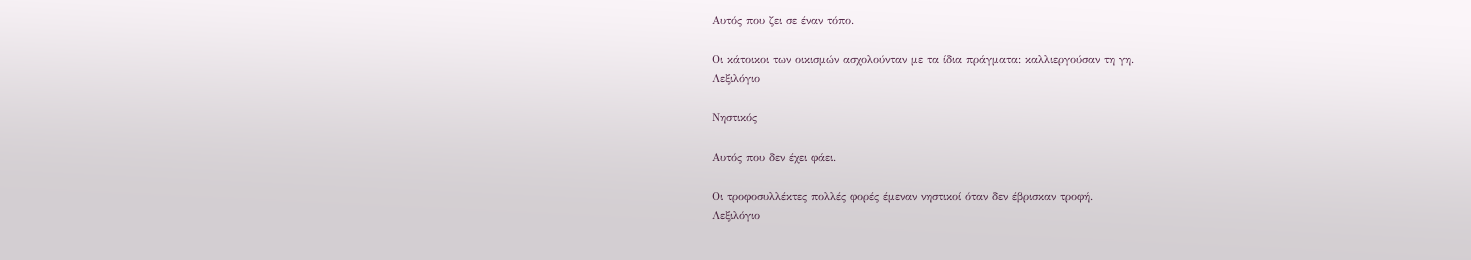Αυτός που ζει σε έναν τόπο.

Οι κάτοικοι των οικισμών ασχολούνταν με τα ίδια πράγματα: καλλιεργούσαν τη γη.
Λεξιλόγιο

Νηστικός

Αυτός που δεν έχει φάει.

Οι τροφοσυλλέκτες πολλές φορές έμεναν νηστικοί όταν δεν έβρισκαν τροφή.
Λεξιλόγιο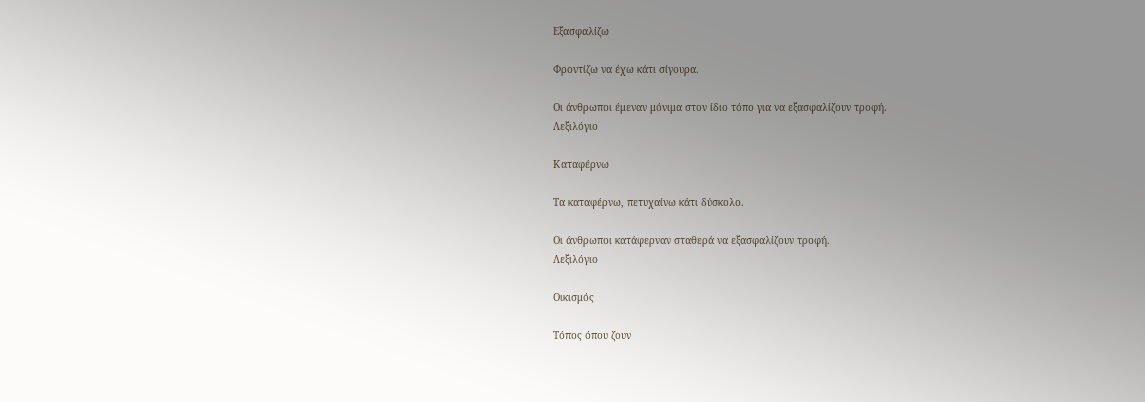Εξασφαλίζω

Φροντίζω να έχω κάτι σίγουρα.

Οι άνθρωποι έμεναν μόνιμα στον ίδιο τόπο για να εξασφαλίζουν τροφή.
Λεξιλόγιο

Καταφέρνω

Τα καταφέρνω, πετυχαίνω κάτι δύσκολο.

Οι άνθρωποι κατάφερναν σταθερά να εξασφαλίζουν τροφή.
Λεξιλόγιο

Οικισμός

Τόπος όπου ζουν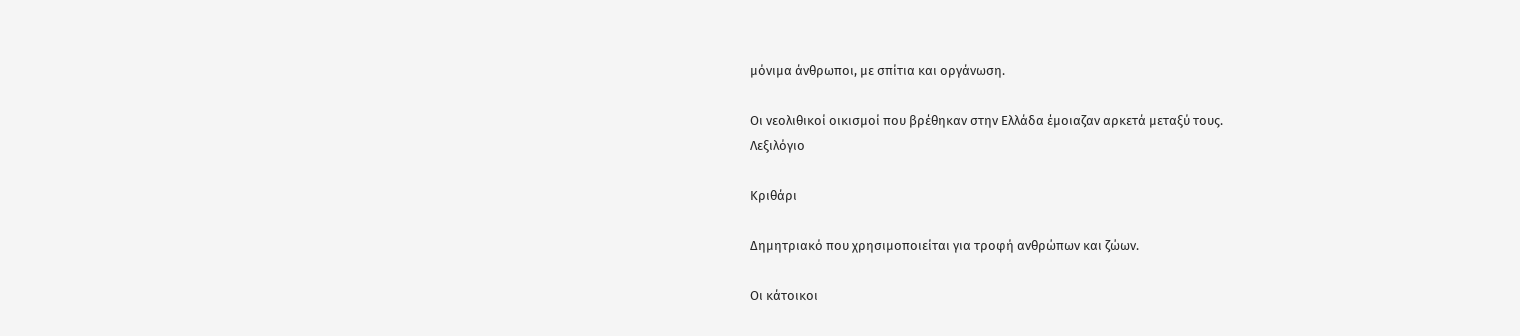μόνιμα άνθρωποι, με σπίτια και οργάνωση.

Οι νεολιθικοί οικισμοί που βρέθηκαν στην Ελλάδα έμοιαζαν αρκετά μεταξύ τους.
Λεξιλόγιο

Κριθάρι

Δημητριακό που χρησιμοποιείται για τροφή ανθρώπων και ζώων.

Οι κάτοικοι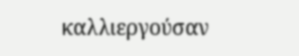καλλιεργούσαν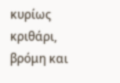κυρίως κριθάρι, βρόμη και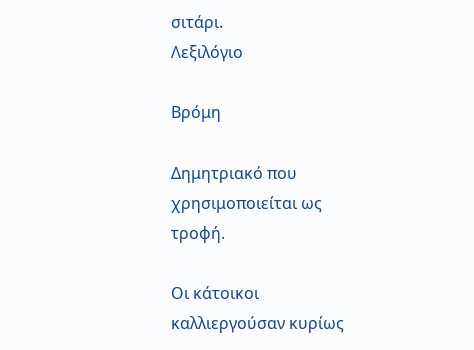σιτάρι.
Λεξιλόγιο

Βρόμη

Δημητριακό που χρησιμοποιείται ως τροφή.

Οι κάτοικοι καλλιεργούσαν κυρίως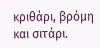κριθάρι, βρόμη και σιτάρι.